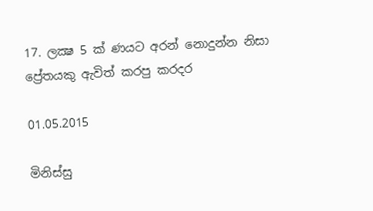17. ලක්‍ෂ 5 ක් ණයට අරන් නොදුන්න නිසා ප්‍රේතයකු ඇවිත් කරපු කරදර

01.05.2015

මිනිස්සු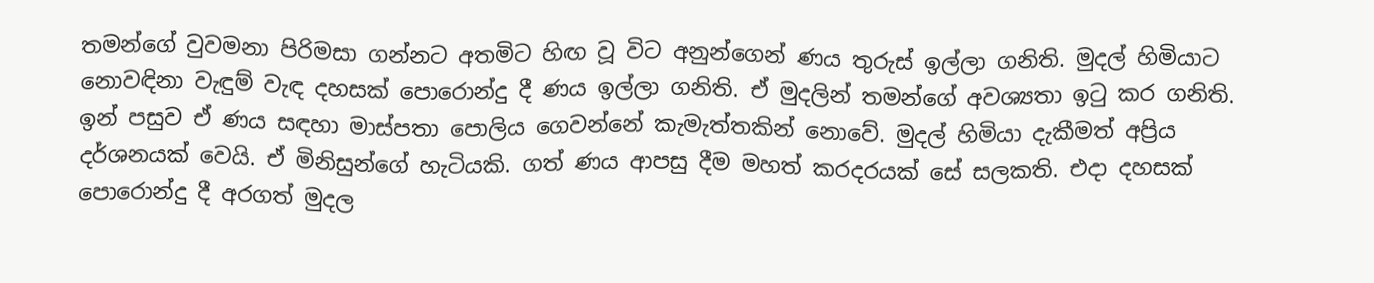තමන්ගේ වුවමනා පිරිමසා ගන්නට අතමිට හිඟ වූ විට අනුන්ගෙන් ණය තුරුස් ඉල්ලා ගනිති. මුදල් හිමියාට නොවඳිනා වැඳුම් වැඳ දහසක් පොරොන්දු දී ණය ඉල්ලා ගනිති. ඒ මුදලින් තමන්ගේ අවශ්‍යතා ඉටු කර ගනිති. ඉන් පසුව ඒ ණය සඳහා මාස්පතා පොලිය ගෙවන්නේ කැමැත්තකින් නොවේ. මුදල් හිමියා දැකීමත් අප්‍රිය දර්ශනයක් වෙයි. ඒ මිනිසුන්ගේ හැටියකි. ගත් ණය ආපසු දීම මහත් කරදරයක් සේ සලකති. එදා දහසක් පොරොන්දු දී අරගත් මුදල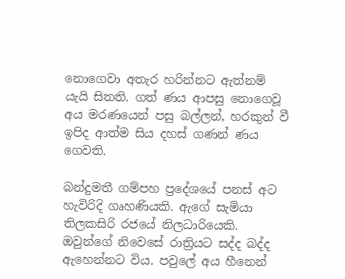නොගෙවා අතැර හරින්නට ඇත්නම් යැයි සිතති. ගත් ණය ආපසු නොගෙවූ අය මරණයෙන් පසු බල්ලන්, හරකුන් වී ඉපිද ආත්ම සිය දහස් ගණන් ණය ගෙවති.

බන්දුමතී ගම්පහ ප්‍රදේශයේ පනස් අට හැවිරිදි ගෘහණියකි. ඇගේ සැමියා තිලකසිරි රජයේ නිලධාරියෙකි. ඔවුන්ගේ නිවෙසේ රාත්‍රියට සද්ද බද්ද ඇහෙන්නට විය. පවුලේ අය හීනෙන්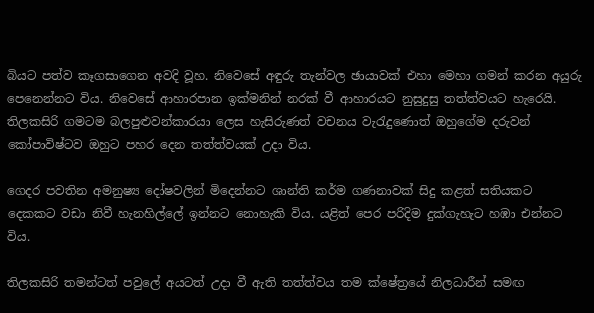බියට පත්ව කෑගසාගෙන අවදි වූහ. නිවෙසේ අඳුරු තැන්වල ඡායාවක් එහා මෙහා ගමන් කරන අයුරු පෙනෙන්නට විය. නිවෙසේ ආහාරපාන ඉක්මනින් නරක් වී ආහාරයට නුසුදුසු තත්ත්වයට හැරෙයි. තිලකසිරි ගමටම බලපුළුවන්කාරයා ලෙස හැසිරුණත් වචනය වැරැදුණොත් ඔහුගේම දරුවන් කෝපාවිෂ්ටව ඔහුට පහර දෙන තත්ත්වයක් උදා විය.

ගෙදර පවතින අමනුෂ්‍ය දෝෂවලින් මිදෙන්නට ශාන්ති කර්ම ගණනාවක් සිදු කළත් සතියකට දෙකකට වඩා නිවී හැනහිල්ලේ ඉන්නට නොහැකි විය. යළිත් පෙර පරිදිම දුක්ගැහැට හඹා එන්නට විය.

තිලකසිරි තමන්ටත් පවුලේ අයටත් උදා වී ඇති තත්ත්වය තම ක්ෂේත්‍රයේ නිලධාරීන් සමඟ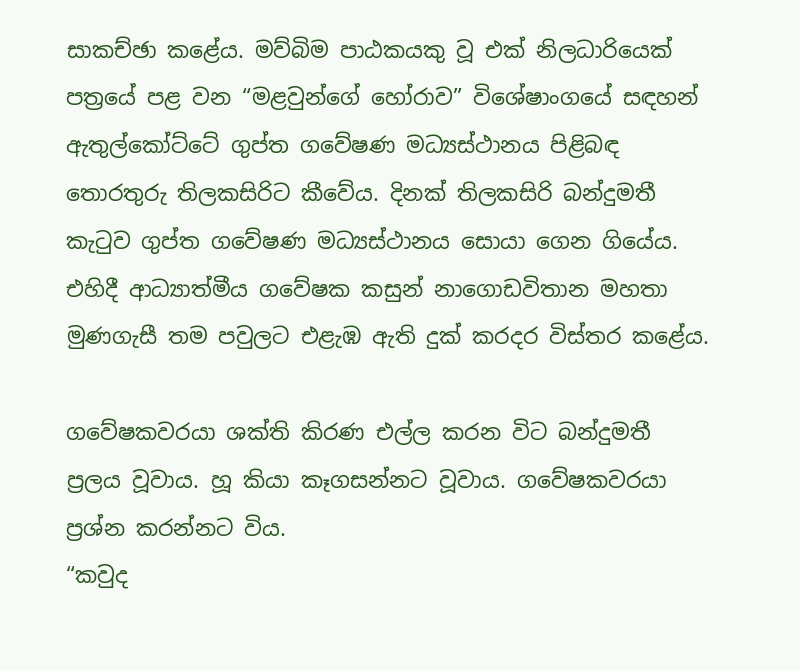සාකච්ඡා කළේය. මව්බිම පාඨකයකු වූ එක් නිලධාරියෙක් පත්‍රයේ පළ වන “මළවුන්ගේ හෝරාව” විශේෂාංගයේ සඳහන් ඇතුල්කෝට්ටේ ගුප්ත ගවේෂණ මධ්‍යස්ථානය පිළිබඳ තොරතුරු තිලකසිරිට කීවේය. දිනක් තිලකසිරි බන්දුමතී කැටුව ගුප්ත ගවේෂණ මධ්‍යස්ථානය සොයා ගෙන ගියේය. එහිදී ආධ්‍යාත්මීය ගවේෂක කසුන් නාගොඩවිතාන මහතා මුණගැසී තම පවුලට එළැඹ ඇති දුක් කරදර විස්තර කළේය.

ගවේෂකවරයා ශක්ති කිරණ එල්ල කරන විට බන්දුමතී ප්‍රලය වූවාය. හූ කියා කෑගසන්නට වූවාය. ගවේෂකවරයා ප්‍රශ්න කරන්නට විය.
“කවුද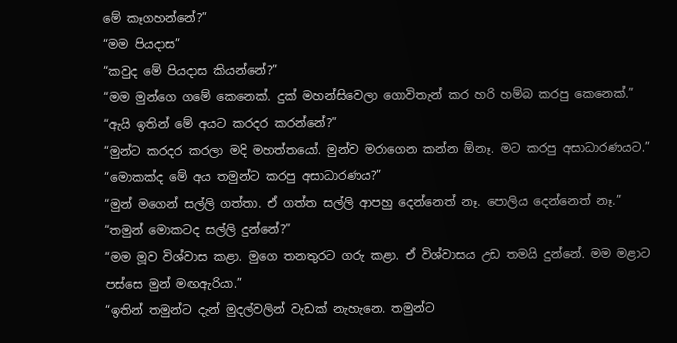මේ කෑගහන්නේ?”
“මම පියදාස”
“කවුද මේ පියදාස කියන්නේ?”
“මම මුන්ගෙ ගමේ කෙනෙක්. දුක් මහන්සිවෙලා ගොවිතැන් කර හරි හම්බ කරපු කෙනෙක්.”
“ඇයි ඉතින් මේ අයට කරදර කරන්නේ?”
“මුන්ට කරදර කරලා මදි මහත්තයෝ. මුන්ව මරාගෙන කන්න ඕනෑ. මට කරපු අසාධාරණයට.”
“මොකක්ද මේ අය තමුන්ට කරපු අසාධාරණය?”
“මුන් මගෙන් සල්ලි ගත්තා. ඒ ගත්ත සල්ලි ආපහු දෙන්නෙත් නෑ. පොලිය දෙන්නෙත් නෑ.”
“තමුන් මොකටද සල්ලි දුන්නේ?”
“මම මූව විශ්වාස කළා. මුගෙ තනතුරට ගරු කළා. ඒ විශ්වාසය උඩ තමයි දුන්නේ. මම මළාට පස්සෙ මුන් මඟඇරියා.”
“ඉතින් තමුන්ට දැන් මුදල්වලින් වැඩක් නැහැනෙ. තමුන්ට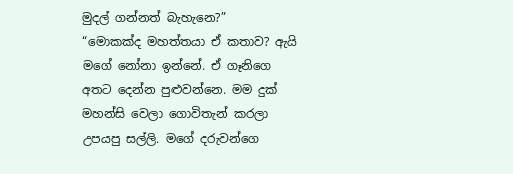මුදල් ගන්නත් බැහැනෙ?”
“මොකක්ද මහත්තයා ඒ කතාව? ඇයි මගේ නෝනා ඉන්නේ. ඒ ගෑනිගෙ අතට දෙන්න පුළුවන්නෙ. මම දුක් මහන්සි වෙලා ගොවිතැන් කරලා උපයපු සල්ලි. මගේ දරුවන්ගෙ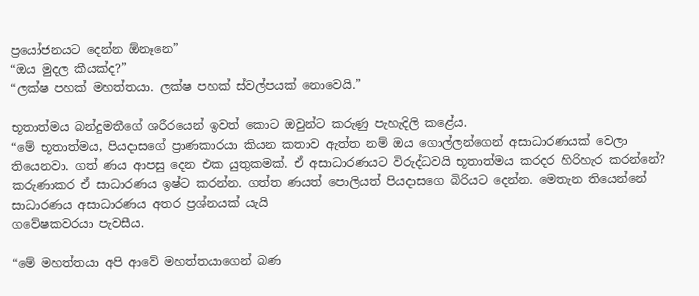ප්‍රයෝජනයට දෙන්න ඕනෑනෙ”
“ඔය මුදල කීයක්ද?”
“ලක්ෂ පහක් මහත්තයා. ලක්ෂ පහක් ස්වල්පයක් නොවෙයි.”

භූතාත්මය බන්දුමතීගේ ශරීරයෙන් ඉවත් කොට ඔවුන්ට කරුණු පැහැදිලි කළේය.
“මේ භූතාත්මය, පියදාසගේ ප්‍රාණකාරයා කියන කතාව ඇත්ත නම් ඔය ගොල්ලන්ගෙන් අසාධාරණයක් වෙලා තියෙනවා. ගත් ණය ආපසු දෙන එක යුතුකමක්. ඒ අසාධාරණයට විරුද්ධවයි භූතාත්මය කරදර හිරිහැර කරන්නේ? කරුණාකර ඒ සාධාරණය ඉෂ්ට කරන්න. ගත්ත ණයත් පොලියත් පියදාසගෙ බිරියට දෙන්න. මෙතැන තියෙන්නේ සාධාරණය අසාධාරණය අතර ප්‍රශ්නයක් යැයි
ගවේෂකවරයා පැවසීය.

“මේ මහත්තයා අපි ආවේ මහත්තයාගෙන් බණ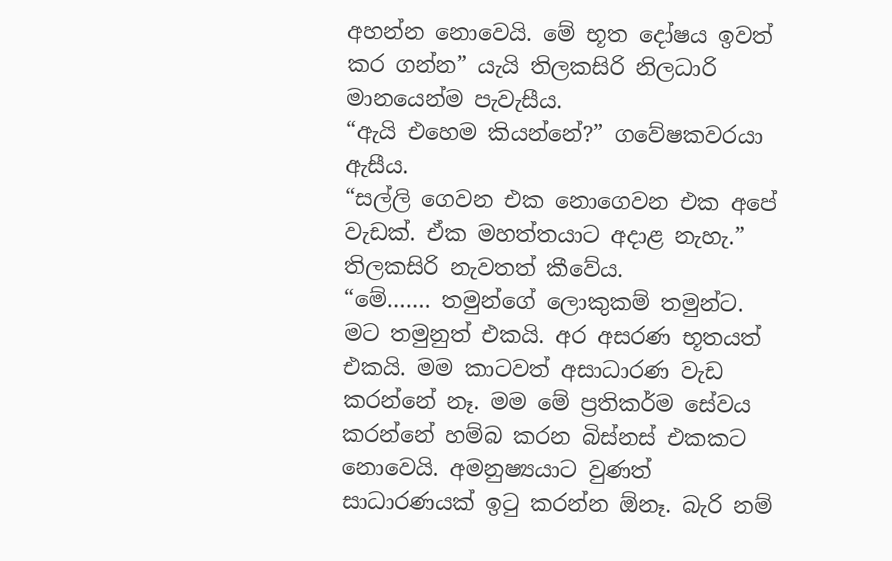අහන්න නොවෙයි. මේ භූත දෝෂය ඉවත් කර ගන්න” යැයි තිලකසිරි නිලධාරි මානයෙන්ම පැවැසීය.
“ඇයි එහෙම කියන්නේ?” ගවේෂකවරයා ඇසීය.
“සල්ලි ගෙවන එක නොගෙවන එක අපේ වැඩක්. ඒක මහත්තයාට අදාළ නැහැ.” තිලකසිරි නැවතත් කීවේය.
“මේ……. තමුන්ගේ ලොකුකම් තමුන්ට. මට තමුනුත් එකයි. අර අසරණ භූතයත් එකයි. මම කාටවත් අසාධාරණ වැඩ කරන්නේ නෑ. මම මේ ප්‍රතිකර්ම සේවය කරන්නේ හම්බ කරන බිස්නස් එකකට නොවෙයි. අමනුෂ්‍යයාට වුණත් සාධාරණයක් ඉටු කරන්න ඕනෑ. බැරි නම්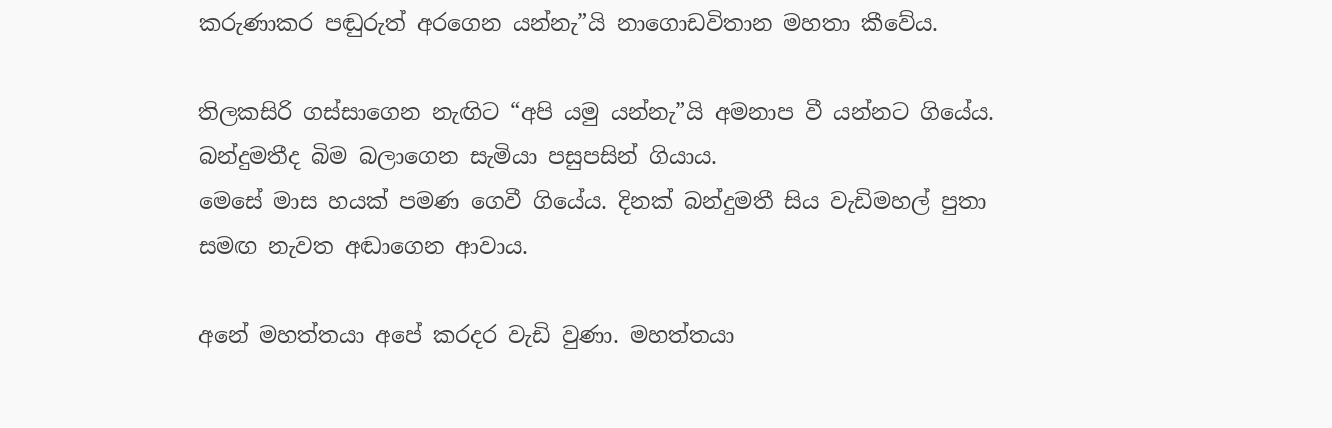කරුණාකර පඬුරුත් අරගෙන යන්නැ”යි නාගොඩවිතාන මහතා කීවේය.

තිලකසිරි ගස්සාගෙන නැඟිට “අපි යමු යන්නැ”යි අමනාප වී යන්නට ගියේය. බන්දුමතීද බිම බලාගෙන සැමියා පසුපසින් ගියාය.
මෙසේ මාස හයක් පමණ ගෙවී ගියේය. දිනක් බන්දුමතී සිය වැඩිමහල් පුතා සමඟ නැවත අඬාගෙන ආවාය.

අනේ මහත්තයා අපේ කරදර වැඩි වුණා. මහත්තයා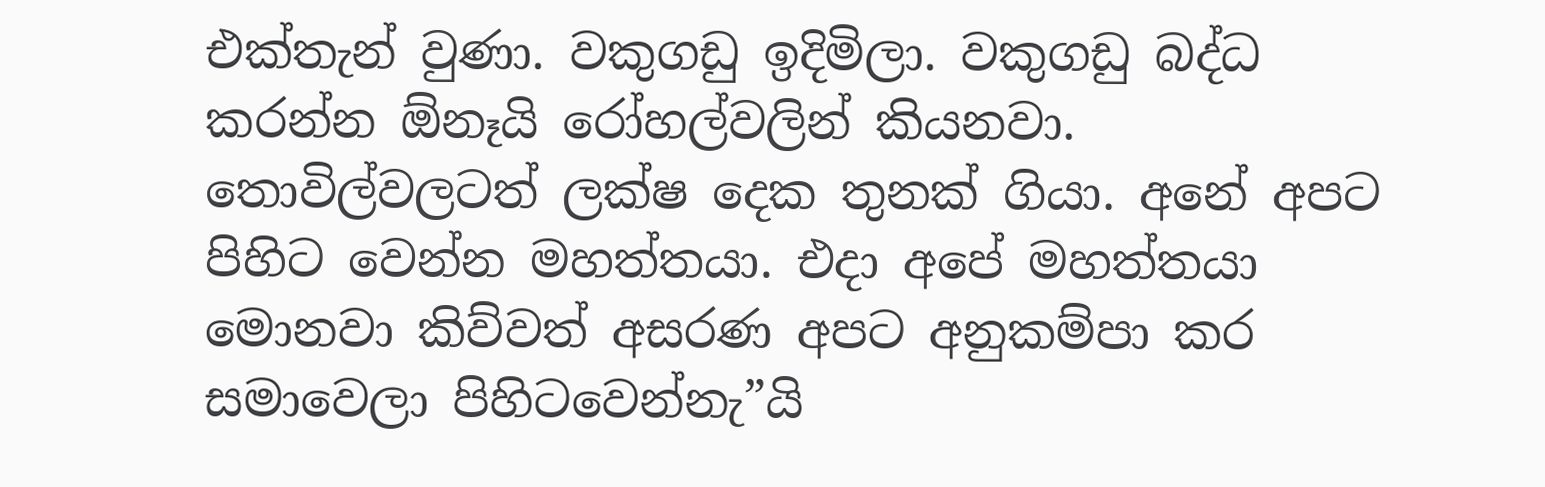එක්තැන් වුණා. වකුගඩු ඉදිමිලා. වකුගඩු බද්ධ කරන්න ඕනෑයි රෝහල්වලින් කියනවා. තොවිල්වලටත් ලක්ෂ දෙක තුනක් ගියා. අනේ අපට පිහිට වෙන්න මහත්තයා. එදා අපේ මහත්තයා මොනවා කිව්වත් අසරණ අපට අනුකම්පා කර සමාවෙලා පිහිටවෙන්නැ”යි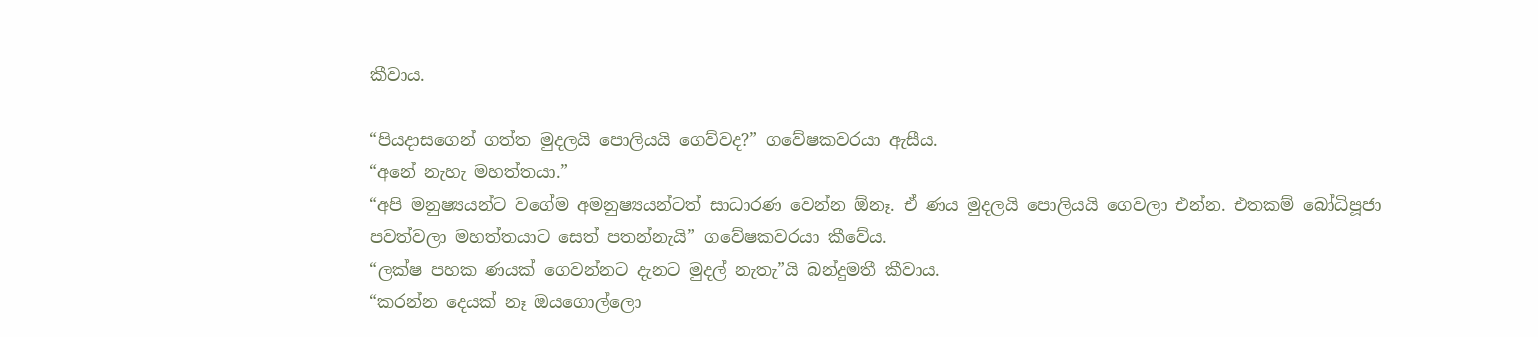කීවාය.

“පියදාසගෙන් ගත්ත මුදලයි පොලියයි ගෙව්වද?” ගවේෂකවරයා ඇසීය.
“අනේ නැහැ මහත්තයා.”
“අපි මනුෂ්‍යයන්ට වගේම අමනුෂ්‍යයන්ටත් සාධාරණ වෙන්න ඕනෑ. ඒ ණය මුදලයි පොලියයි ගෙවලා එන්න. එතකම් බෝධිපූජා පවත්වලා මහත්තයාට සෙත් පතන්නැයි” ගවේෂකවරයා කීවේය.
“ලක්ෂ පහක ණයක් ගෙවන්නට දැනට මුදල් නැතැ”යි බන්දුමතී කීවාය.
“කරන්න දෙයක් නෑ ඔයගොල්ලො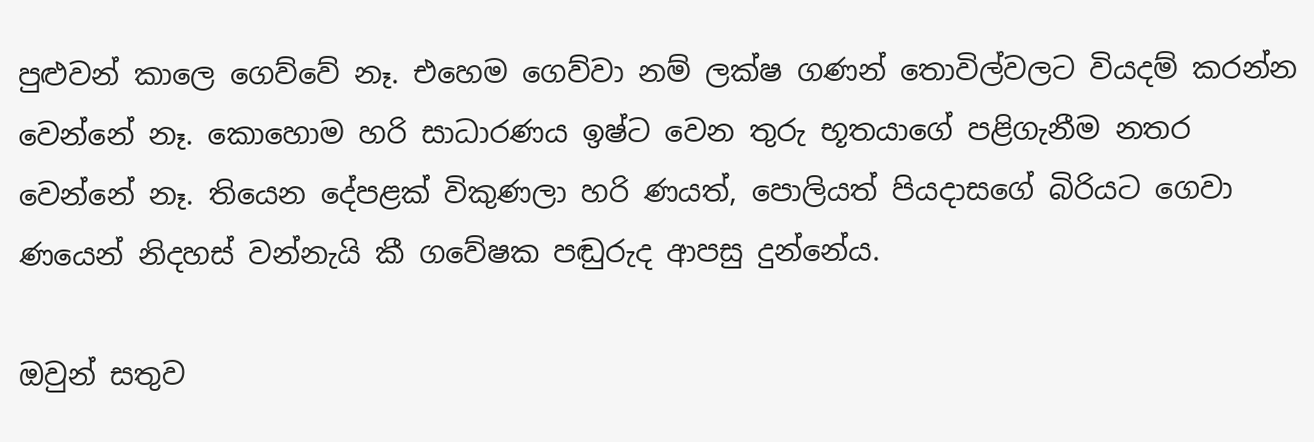පුළුවන් කාලෙ ගෙව්වේ නෑ. එහෙම ගෙව්වා නම් ලක්ෂ ගණන් තොවිල්වලට වියදම් කරන්න වෙන්නේ නෑ. කොහොම හරි සාධාරණය ඉෂ්ට වෙන තුරු භූතයාගේ පළිගැනීම නතර වෙන්නේ නෑ. තියෙන දේපළක් විකුණලා හරි ණයත්, පොලියත් පියදාසගේ බිරියට ගෙවා ණයෙන් නිදහස් වන්නැයි කී ගවේෂක පඬුරුද ආපසු දුන්නේය.

ඔවුන් සතුව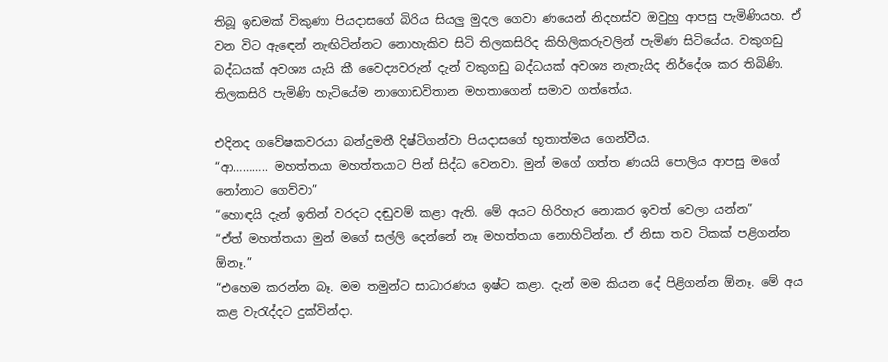තිබූ ඉඩමක් විකුණා පියදාසගේ බිරිය සියලු මුදල ගෙවා ණයෙන් නිදහස්ව ඔවුහු ආපසු පැමිණියහ. ඒ වන විට ඇඳෙන් නැඟිටින්නට නොහැකිව සිටි තිලකසිරිද කිහිලිකරුවලින් පැමිණ සිටියේය. වකුගඩු බද්ධයක් අවශ්‍ය යැයි කී වෛද්‍යවරුන් දැන් වකුගඩු බද්ධයක් අවශ්‍ය නැතැයිද නිර්දේශ කර තිබිණි. තිලකසිරි පැමිණි හැටියේම නාගොඩවිතාන මහතාගෙන් සමාව ගත්තේය.

එදිනද ගවේෂකවරයා බන්දුමතී දිෂ්ටිගන්වා පියදාසගේ භූතාත්මය ගෙන්වීය.
“ආ……….. මහත්තයා මහත්තයාට පින් සිද්ධ වෙනවා. මුන් මගේ ගත්ත ණයයි පොලිය ආපසු මගේ නෝනාට ගෙව්වා”
“හොඳයි දැන් ඉතින් වරදට දඬුවම් කළා ඇති. මේ අයට හිරිහැර නොකර ඉවත් වෙලා යන්න”
“ඒත් මහත්තයා මුන් මගේ සල්ලි දෙන්නේ නෑ මහත්තයා නොහිටින්න. ඒ නිසා තව ටිකක් පළිගන්න ඕනෑ.”
“එහෙම කරන්න බෑ. මම තමුන්ට සාධාරණය ඉෂ්ට කළා. දැන් මම කියන දේ පිළිගන්න ඕනෑ. මේ අය කළ වැරැද්දට දුක්වින්දා.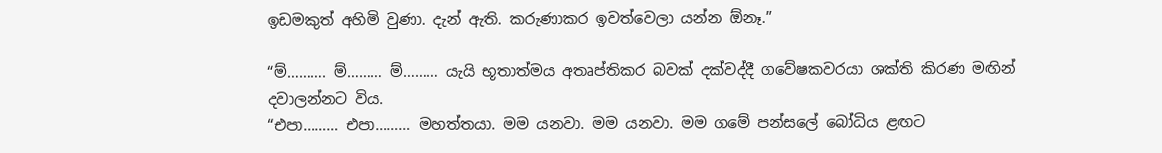ඉඩමකුත් අහිමි වුණා. දැන් ඇති. කරුණාකර ඉවත්වෙලා යන්න ඕනෑ.”

“ම්………. ම්……… ම්……… යැයි භූතාත්මය අතෘප්තිකර බවක් දක්වද්දී ගවේෂකවරයා ශක්ති කිරණ මඟින් දවාලන්නට විය.
“එපා……… එපා……… මහත්තයා. මම යනවා. මම යනවා. මම ගමේ පන්සලේ බෝධිය ළඟට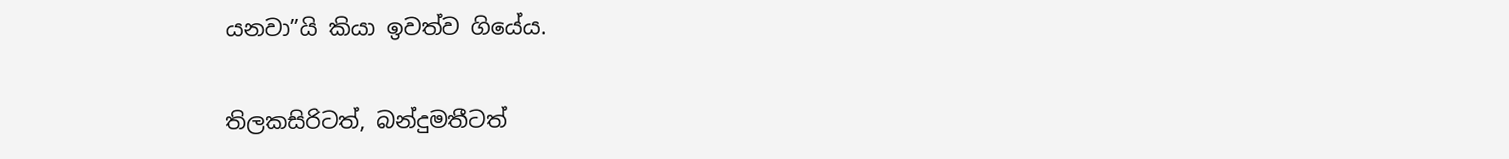යනවා”යි කියා ඉවත්ව ගියේය.

තිලකසිරිටත්, බන්දුමතීටත්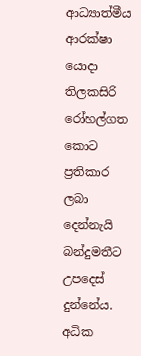ආධ්‍යාත්මීය ආරක්ෂා යොදා තිලකසිරි රෝහල්ගත කොට ප්‍රතිකාර ලබා දෙන්නැයි බන්දුමතීට උපදෙස් දුන්නේය.
අධික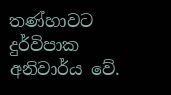තණ්හාවට දුර්විපාක අනිවාර්ය වේ.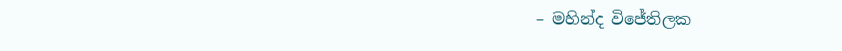– මහින්ද විජේතිලක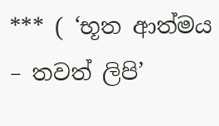*** ( ‘භූත ආත්මය – තවත් ලිපි’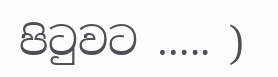පිටුවට ….. )